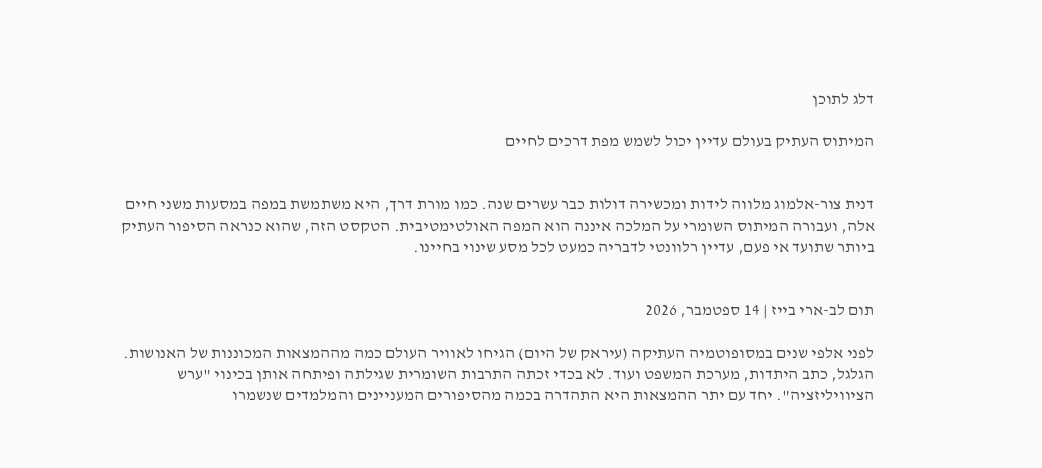דלג לתוכן

המיתוס העתיק בעולם עדיין יכול לשמש מפת דרכים לחיים


דנית צור-אלמוג מלווה לידות ומכשירה דולות כבר עשרים שנה. כמו מורת דרך, היא משתמשת במפה במסעות משני חיים אלה, ועבורה המיתוס השומרי על המלכה איננה הוא המפה האולטימטיבית. הטקסט הזה, שהוא כנראה הסיפור העתיק ביותר שתועד אי פעם, עדיין רלוונטי לדבריה כמעט לכל מסע שינוי בחיינו.


תום לב-ארי בייז | 14 ספטמבר, 2026

לפני אלפי שנים במסופוטמיה העתיקה (עיראק של היום) הגיחו לאוויר העולם כמה מההמצאות המכוננות של האנושות. הגלגל, כתב היתדות, מערכת המשפט ועוד. לא בכדי זכתה התרבות השומרית שגילתה ופיתחה אותן בכינוי "ערש הציוויליזציה". יחד עם יתר ההמצאות היא התהדרה בכמה מהסיפורים המעניינים והמלמדים שנשמרו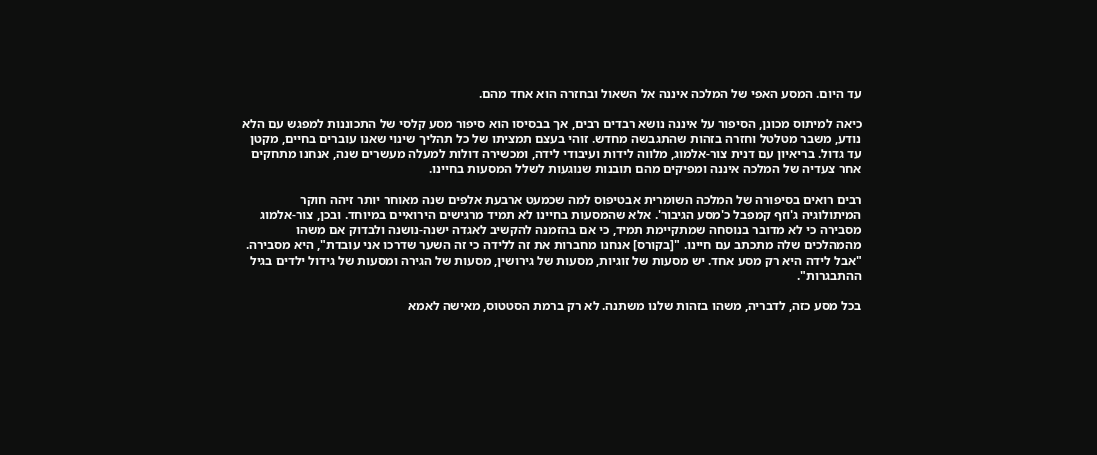עד היום. המסע האפי של המלכה איננה אל השאול ובחזרה הוא אחד מהם.

כיאה למיתוס מכונן, הסיפור על איננה נושא רבדים רבים, אך בבסיסו הוא סיפור מסע קלסי של התכוננות למפגש עם הלא נודע, משבר מטלטל וחזרה בזהות שהתגבשה מחדש. זוהי בעצם תמציתו של כל תהליך שינוי שאנו עוברים בחיים, מקטן עד גדול. בריאיון עם דנית צור-אלמוג, מלווה לידות ועיבודי לידה, ומכשירה דולות למעלה מעשרים שנה, אנחנו מתחקים אחר צעדיה של המלכה איננה ומפיקים מהם תובנות שנוגעות לשלל המסעות בחיינו.

רבים רואים בסיפורה של המלכה השומרית אבטיפוס למה שכמעט ארבעת אלפים שנה מאוחר יותר זיהה חוקר המיתולוגיה ג'וזף קמפבל כ'מסע הגיבור'. אלא שהמסעות בחיינו לא תמיד מרגישים הירואיים במיוחד. ובכן, צור-אלמוג מסבירה כי לא מדובר בנוסחה שמתקיימת תמיד, כי אם בהזמנה להקשיב לאגדה ישנה-נושנה ולבדוק אם משהו מהמהלכים שלה מתכתב עם חיינו. "[בקורס] אנחנו מחברות את זה ללידה כי זה השער שדרכו אני עובדת", היא מסבירה. "אבל לידה היא רק מסע אחד. יש מסעות של זוגיות, מסעות של גירושין, מסעות של הגירה ומסעות של גידול ילדים בגיל ההתבגרות".

בכל מסע כזה, לדבריה, משהו בזהות שלנו משתנה. לא רק ברמת הסטטוס, מאישה לאמא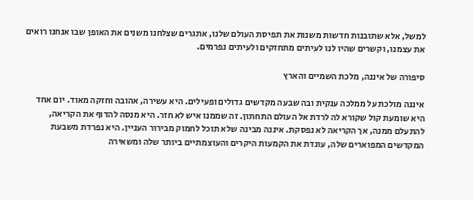למשל, אלא שתובנות חדשות משנות את תפיסת העולם שלנו, אתגרים שצלחנו משנים את האופן שבו אנחנו רואים את עצמנו, וקשרים שהיו לנו לעיתים מתחזקים ולעיתים נפרמים.

סיפורה של איננה, מלכת השמיים והארץ

איננה מולכת על ממלכה ענקית ובה שבעה מקדשים גדולים ופעילים. היא עשירה, אהובה וחזקה מאוד. יום אחד היא שומעת קול שקורא לה לרדת אל העולם התחתון. זה שממנו איש לא חזר. היא מנסה להדוף את הקריאה, להתעלם ממנה, אך הקריאה לא נפסקת. איננה מבינה שלא תוכל לחמוק מבירור העניין. היא נפרדת משבעת המקדשים המפוארים שלה, עונדת את הקמעות היקרים והעוצמתיים ביותר שלה ומשאירה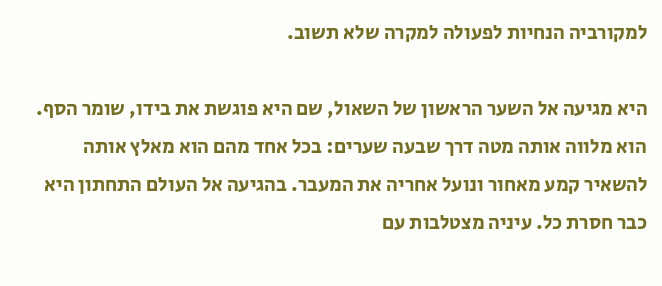למקורביה הנחיות לפעולה למקרה שלא תשוב.

היא מגיעה אל השער הראשון של השאול, שם היא פוגשת את בידו, שומר הסף. הוא מלווה אותה מטה דרך שבעה שערים: בכל אחד מהם הוא מאלץ אותה להשאיר קמע מאחור ונועל אחריה את המעבר. בהגיעה אל העולם התחתון היא כבר חסרת כל. עיניה מצטלבות עם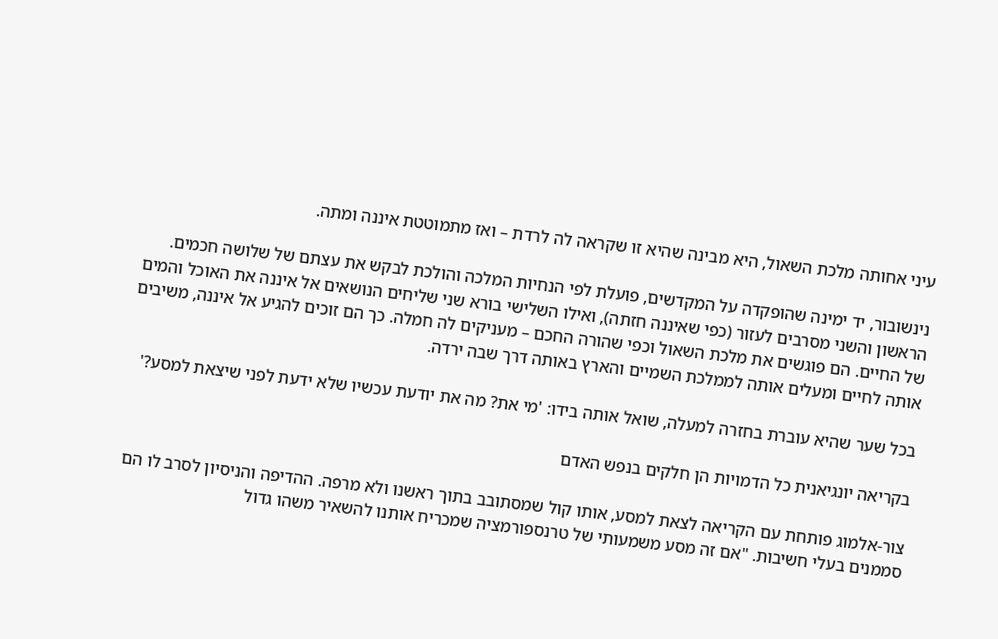עיני אחותה מלכת השאול, היא מבינה שהיא זו שקראה לה לרדת – ואז מתמוטטת איננה ומתה.

נינשובור, יד ימינה שהופקדה על המקדשים, פועלת לפי הנחיות המלכה והולכת לבקש את עצתם של שלושה חכמים. הראשון והשני מסרבים לעזור (כפי שאיננה חזתה), ואילו השלישי בורא שני שליחים הנושאים אל איננה את האוכל והמים של החיים. הם פוגשים את מלכת השאול וכפי שהורה החכם – מעניקים לה חמלה. כך הם זוכים להגיע אל איננה, משיבים אותה לחיים ומעלים אותה לממלכת השמיים והארץ באותה דרך שבה ירדה.

בכל שער שהיא עוברת בחזרה למעלה, שואל אותה בידו: 'מי את? מה את יודעת עכשיו שלא ידעת לפני שיצאת למסע?'

בקריאה יונגיאנית כל הדמויות הן חלקים בנפש האדם

צור-אלמוג פותחת עם הקריאה לצאת למסע, אותו קול שמסתובב בתוך ראשנו ולא מרפה. ההדיפה והניסיון לסרב לו הם סממנים בעלי חשיבות. "אם זה מסע משמעותי של טרנספורמציה שמכריח אותנו להשאיר משהו גדול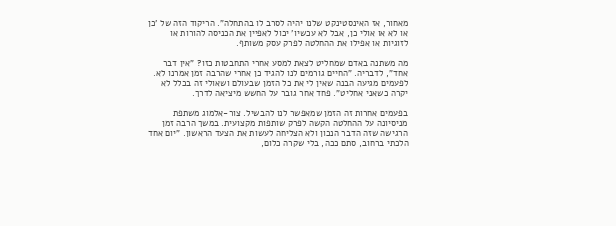מאחור, אז האינסטינקט שלנו יהיה לסרב לו בהתחלה". הריקוד הזה של 'כן או לא או אולי כן, אבל לא עכשיו' יכול לאפיין את הכניסה להורות או לזוגיות או אפילו את ההחלטה לפרק עסק משותף.

מה משתנה באדם שמחליט לצאת למסע אחרי התחבטות כזו? "אין דבר אחד", לדבריה. "החיים גורמים לנו להגיד כן אחרי שהרבה זמן אמרנו לא. לפעמים מגיעה הבנה שאין לי את כל הזמן שבעולם ושאולי זה בכלל לא יקרה כשאני אחליט". פחד אחר גובר על החשש מיציאה לדרך.

בפעמים אחרות זה הזמן שמאפשר לנו להבשיל. צור-אלמוג משתפת מניסיונה על ההחלטה הקשה לפרק שותפות מקצועית. במשך הרבה זמן הרגישה שזה הדבר הנכון ולא הצליחה לעשות את הצעד הראשון. "יום אחד הלכתי ברחוב, סתם ככה, בלי שקרה כלום,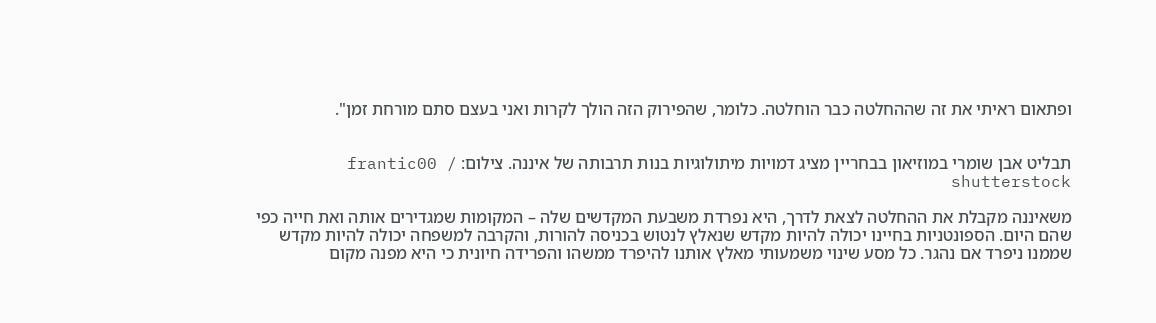ופתאום ראיתי את זה שההחלטה כבר הוחלטה. כלומר, שהפירוק הזה הולך לקרות ואני בעצם סתם מורחת זמן".


תבליט אבן שומרי במוזיאון בבחריין מציג דמויות מיתולוגיות בנות תרבותה של איננה. צילום: frantic00 / shutterstock

משאיננה מקבלת את ההחלטה לצאת לדרך, היא נפרדת משבעת המקדשים שלה – המקומות שמגדירים אותה ואת חייה כפי שהם היום. הספונטניות בחיינו יכולה להיות מקדש שנאלץ לנטוש בכניסה להורות, והקרבה למשפחה יכולה להיות מקדש שממנו ניפרד אם נהגר. כל מסע שינוי משמעותי מאלץ אותנו להיפרד ממשהו והפרידה חיונית כי היא מפנה מקום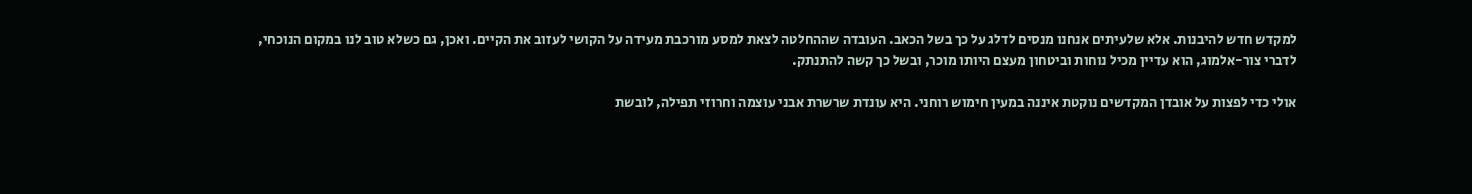למקדש חדש להיבנות. אלא שלעיתים אנחנו מנסים לדלג על כך בשל הכאב. העובדה שההחלטה לצאת למסע מורכבת מעידה על הקושי לעזוב את הקיים. ואכן, גם כשלא טוב לנו במקום הנוכחי, לדברי צור-אלמוג, הוא עדיין מכיל נוחות וביטחון מעצם היותו מוכר, ובשל כך קשה להתנתק.

אולי כדי לפצות על אובדן המקדשים נוקטת איננה במעין חימוש רוחני. היא עונדת שרשרת אבני עוצמה וחרוזי תפילה, לובשת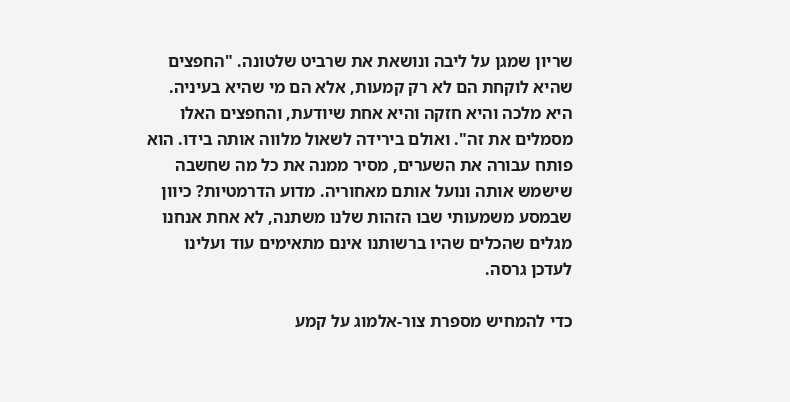שריון שמגן על ליבה ונושאת את שרביט שלטונה. "החפצים שהיא לוקחת הם לא רק קמעות, אלא הם מי שהיא בעיניה. היא מלכה והיא חזקה והיא אחת שיודעת, והחפצים האלו מסמלים את זה". ואולם בירידה לשאול מלווה אותה בידו. הוא פותח עבורה את השערים, מסיר ממנה את כל מה שחשבה שישמש אותה ונועל אותם מאחוריה. מדוע הדרמטיות? כיוון שבמסע משמעותי שבו הזהות שלנו משתנה, לא אחת אנחנו מגלים שהכלים שהיו ברשותנו אינם מתאימים עוד ועלינו לעדכן גרסה.

כדי להמחיש מספרת צור-אלמוג על קמע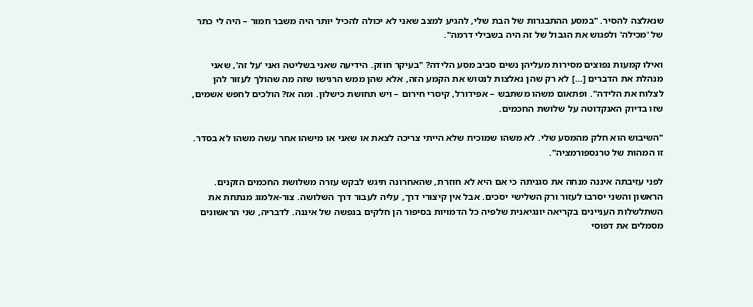שנאלצה להסיר. "במסע ההתבגרות של הבת שלי, להגיע למצב שאני לא יכולה להכיל יותר היה משבר חמור – היה לי כתר של 'מכילה' ולפגוש את הגבול של זה היה בשבילי דרמה".

ואילו קמעות נפוצים מסירות מעליהן נשים סביב מסע הלידה? "בעיקר חוזק. הידיעה שאני בשליטה ואני 'על זה', שאני מנהלת את הדברים […] לא רק שהן נאלצות לנטוש את הקמע הזה, אלא שהן ממש הרגישו שזה מה שהולך לעזור להן לצלוח את הלידה". ופתאום משהו משתבש – אפידורל, קיסרי חירום – ויש תחושת כישלון. ומה אז? הולכים לחפש אשמים, שזו בדיוק האנקדוטה על שלושת החכמים.

"השיבוש הוא חלק מהמסע שלי. לא משהו שמוכיח שלא הייתי צריכה לצאת או שאני או מישהו אחר עשה משהו לא בסדר. זו המהות של טרנספורמציה".

לפני עזיבתה איננה מנחה את סגניתה כי אם היא לא חוזרת, שהאחרונה תיגש לבקש עזרה משלושת החכמים הזקנים. הראשון והשני יסרבו לעזור ורק השלישי יסכים. אבל אין קיצורי דרך, עליה לעבור דרך השלושה. צור-אלמוג מנתחת את השתלשלות העניינים בקריאה יונגיאנית שלפיה כל הדמויות בסיפור הן חלקים בנפשה של איננה. לדבריה, שני הראשונים מסמלים את דפוסי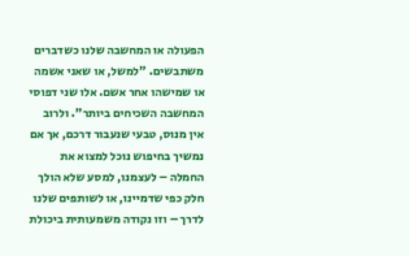הפעולה או המחשבה שלנו כשדברים משתבשים. "למשל, או שאני אשמה או שמישהו אחר אשם. אלו שני דפוסי המחשבה השכיחים ביותר". ולרוב אין מנוס, טבעי שנעבור דרכם, אך אם נמשיך בחיפוש נוכל למצוא את החמלה – לעצמנו, למסע שלא הולך חלק כפי שדמיינו, או לשותפים שלנו לדרך – וזו נקודה משמעותית ביכולת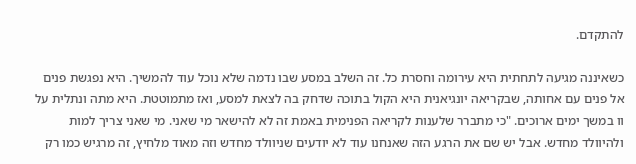להתקדם.

כשאיננה מגיעה לתחתית היא עירומה וחסרת כל. זה השלב במסע שבו נדמה שלא נוכל עוד להמשיך. היא נפגשת פנים אל פנים עם אחותה, שבקריאה יונגיאנית היא הקול בתוכה שדחק בה לצאת למסע, ואז מתמוטטת. היא מתה ונתלית על וו במשך ימים ארוכים. "כי מתברר שלענות לקריאה הפנימית באמת זה לא להישאר מי שאני. מי שאני צריך למות ולהיוולד מחדש. אבל יש שם את הרגע הזה שאנחנו עוד לא יודעים שניוולד מחדש וזה מאוד מלחיץ, זה מרגיש כמו רק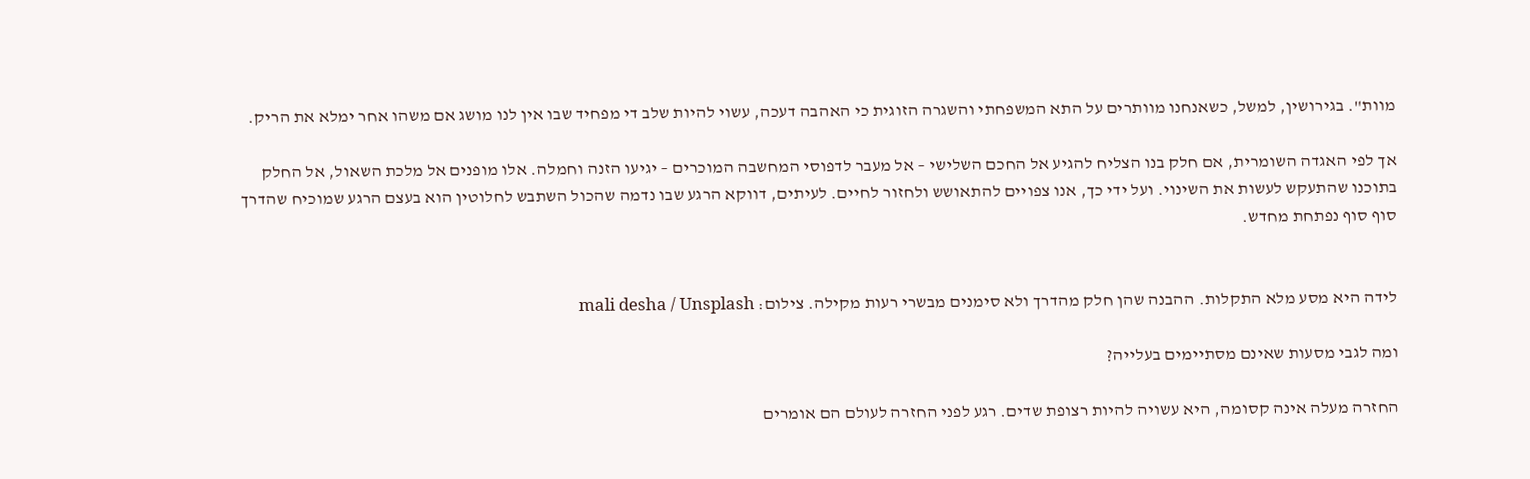מוות". בגירושין, למשל, כשאנחנו מוותרים על התא המשפחתי והשגרה הזוגית כי האהבה דעכה, עשוי להיות שלב די מפחיד שבו אין לנו מושג אם משהו אחר ימלא את הריק.

אך לפי האגדה השומרית, אם חלק בנו הצליח להגיע אל החכם השלישי – אל מעבר לדפוסי המחשבה המוכרים – יגיעו הזנה וחמלה. אלו מופנים אל מלכת השאול, אל החלק בתוכנו שהתעקש לעשות את השינוי. ועל ידי כך, אנו צפויים להתאושש ולחזור לחיים. לעיתים, דווקא הרגע שבו נדמה שהכול השתבש לחלוטין הוא בעצם הרגע שמוכיח שהדרך סוף סוף נפתחת מחדש.


לידה היא מסע מלא התקלות. ההבנה שהן חלק מהדרך ולא סימנים מבשרי רעות מקילה. צילום: mali desha / Unsplash

ומה לגבי מסעות שאינם מסתיימים בעלייה?

החזרה מעלה אינה קסומה, היא עשויה להיות רצופת שדים. רגע לפני החזרה לעולם הם אומרים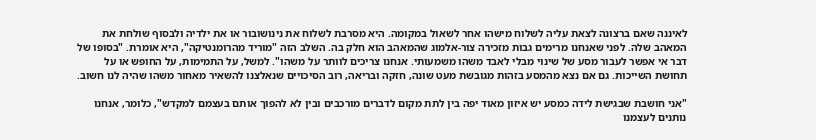לאיננה שאם ברצונה לצאת עליה לשלוח מישהו אחר לשאול במקומה. היא מסרבת לשלוח את נינושובור או את ילדיה ולבסוף שולחת את המאהב שלה. לפני שאנחנו מרימים גבות מזכירה צור-אלמוג שהמאהב הוא חלק בה. השלב הזה "מוריד מהרומנטיקה", היא אומרת. "בסופו של דבר אי אפשר לעבור מסע של שינוי מבלי לאבד משהו משמעותי. אנחנו צריכים לוותר על משהו". למשל, על התמימות, על החופש או על תחושת השייכות. גם אם נצא מהמסע בזהות מגובשת מעט שונה, חזקה ובריאה, רוב הסיכויים שנאלצנו להשאיר מאחור משהו שהיה לנו חשוב.

"אני חושבת שבגישת לידה כמסע יש איזון מאוד יפה בין לתת מקום לדברים מורכבים ובין לא להפוך אותם בעצמם למקדש", כלומר, אנחנו נותנים לעצמנו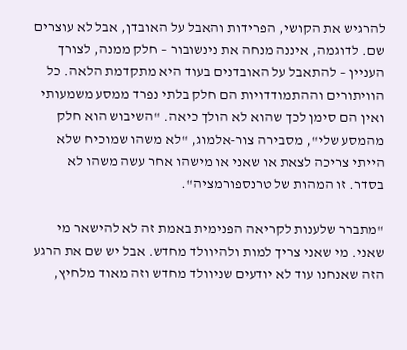להרגיש את הקושי, הפרידות והאבל על האובדן, אבל לא עוצרים שם. לדוגמה, איננה מנחה את נינשובור – חלק ממנה, לצורך העניין – להתאבל על האובדנים בעוד היא מתקדמת הלאה. כל הוויתורים וההתמודדויות הם חלק בלתי נפרד ממסע משמעותי ואין הם סימן לכך שהוא לא הולך כיאה. "השיבוש הוא חלק מהמסע שלי", מסבירה צור-אלמוג, "לא משהו שמוכיח שלא הייתי צריכה לצאת או שאני או מישהו אחר עשה משהו לא בסדר. זו המהות של טרנספורמציה".

"מתברר שלענות לקריאה הפנימית באמת זה לא להישאר מי שאני. מי שאני צריך למות ולהיוולד מחדש. אבל יש שם את הרגע הזה שאנחנו עוד לא יודעים שניוולד מחדש וזה מאוד מלחיץ,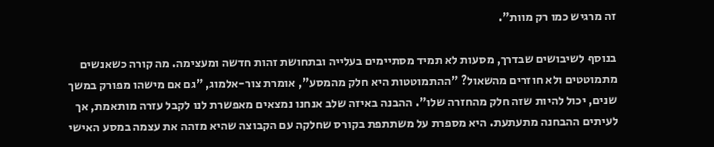זה מרגיש כמו רק מוות".

בנוסף לשיבושים שבדרך, מסעות לא תמיד מסתיימים בעלייה ובתחושת זהות חדשה ומעצימה. מה קורה כשאנשים מתמוטטים ולא חוזרים מהשאול? "ההתמוטטות היא חלק מהמסע", אומרת צור-אלמוג, "גם אם מישהו מפורק במשך שנים, יכול להיות שזה חלק מהחזרה שלו". ההבנה באיזה שלב אנחנו נמצאים מאפשרת לנו לקבל עזרה מותאמת, אך לעיתים ההבחנה מתעתעת. היא מספרת על משתתפת בקורס שחלקה עם הקבוצה שהיא מזהה את עצמה במסע האישי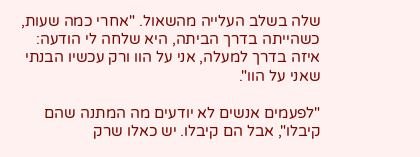שלה בשלב העלייה מהשאול. "אחרי כמה שעות, כשהייתה בדרך הביתה, היא שלחה לי הודעה: איזה בדרך למעלה, אני על הוו ורק עכשיו הבנתי שאני על הוו".

"לפעמים אנשים לא יודעים מה המתנה שהם קיבלו", אבל הם קיבלו. יש כאלו שרק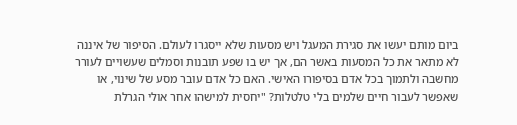ביום מותם יעשו את סגירת המעגל ויש מסעות שלא ייסגרו לעולם. הסיפור של איננה לא מתאר את כל המסעות באשר הם, אך יש בו שפע תובנות וסמלים שעשויים לעורר מחשבה ולתמוך בכל אדם בסיפורו האישי. האם כל אדם עובר מסע של שינוי, או שאפשר לעבור חיים שלמים בלי טלטלות? "יחסית למישהו אחר אולי הגרלת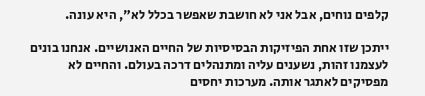קלפים נוחים, אבל אני לא חושבת שאפשר בכלל לא", היא עונה.

ייתכן שזו אחת הפיזיקות הבסיסיות של החיים האנושיים. אנחנו בונים לעצמנו זהות, נשענים עליה ומתנהלים דרכה בעולם. והחיים לא מפסיקים לאתגר אותה. מערכות יחסים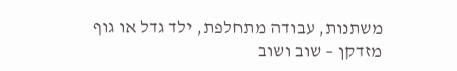משתנות, עבודה מתחלפת, ילד גדל או גוף מזדקן – שוב ושוב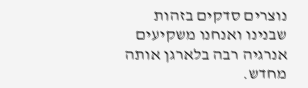נוצרים סדקים בזהות שבנינו ואנחנו משקיעים אנרגיה רבה בלארגן אותה מחדש.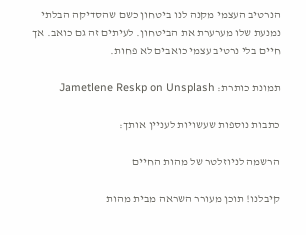הנרטיב העצמי מקנה לנו ביטחון כשם שהסדיקה הבלתי נמנעת שלו מערערת את הביטחון. לעיתים זה גם כואב. אך חיים בלי נרטיב עצמי כואבים לא פחות.

תמונת כותרת: Jametlene Reskp on Unsplash

כתבות נוספות שעשויות לעניין אותך:

הרשמה לניוזלטר של מהות החיים

קיבלנו! תוכן מעורר השראה מבית מהות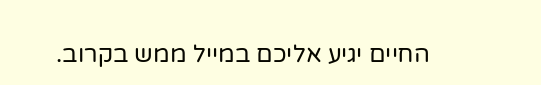החיים יגיע אליכם במייל ממש בקרוב.